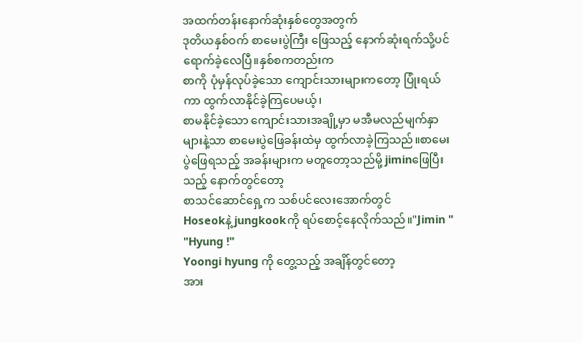အထက်တန်းနောက်ဆုံးနှစ်တွေအတွက်
ဒုတိယနှစ်ဝက် စာမေးပွဲကြီး ဖြေသည့် နောက်ဆုံးရက်သို့ပင် ရောက်ခဲ့လေပြီ။နှစ်စကတည်းက
စာကို ပုံမှန်လုပ်ခဲ့သော ကျောင်းသားများကတော့ ပြုံးရယ်ကာ ထွက်လာနိုင်ခဲ့ကြပေမယ့်၊
စာမနိုင်ခဲ့သော ကျောင်းသားအချို့မှာ မအီမလည်မျက်နှာများနဲ့သာ စာမေးပွဲဖြေခန်းထဲမှ ထွက်လာခဲ့ကြသည်။စာမေးပွဲဖြေရသည့် အခန်းများက မတူတော့သည်မို့ jiminဖြေပြီးသည့် နောက်တွင်တော့
စာသင်ဆောင်ရှေ့က သစ်ပင်လေးအောက်တွင်
Hoseokနဲ့ jungkookကို ရပ်စောင့်နေလိုက်သည်။"Jimin "
"Hyung !"
Yoongi hyung ကို တွေ့သည့် အချိန်တွင်တော့
အား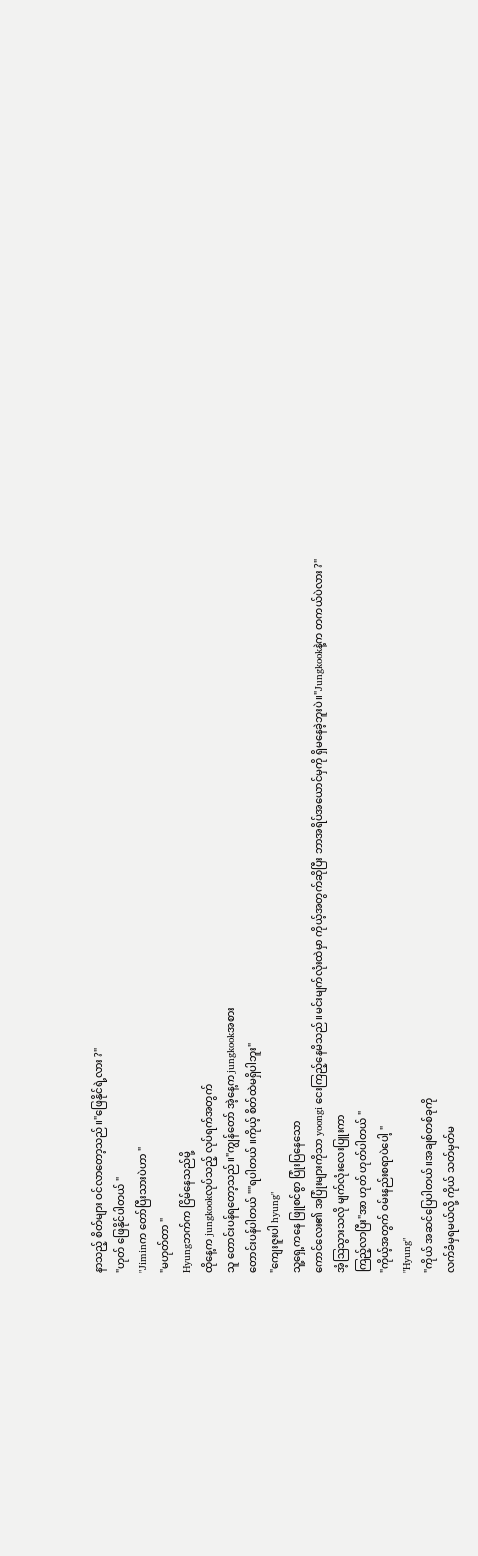နာသည့် စိတ်များ ဝင်လာတော့သည်။"ဖြေနိုင်ရဲ့လား ?"
"ဟုတ် ဖြေနိုင်ပါတယ် "
"Jiminက တော်ပြီးသားပဲဟာ "
"မဟုတ်တာ "
Hyungဘက်က ငြိမ်နေသည်မို့
ထိုနေ့က jungkookလုပ်သည့် လုပ်ရက်အတွက်
သူ တောင်းပန်ရတော့သည်။"ကျွန်တော် အဲ့နေ့က jungkookအစား
တောင်းပန်ပါတယ် ""ရပါတယ် ။ကိုယ့် စိတ်ထဲမရှိပါဘူး"
"ကျေးဇူးပါ hyung"
သူ့ရှေ့ကနေ ဖြူစင်စွာ ပြုံးပြနေသော
ကောင်လေး၏ အပြုံးများကိုသာ yoongi ငေးကြည့်နေမိသည်။မင်းမျက်လုံးထဲမှာ ကိုယ့်အတွက်ဆိုပြီး ဘာအရိပ်အယောင်မှကို ရှိမနေခဲ့ဘူးပဲ။"Jungkookနဲ့က တကယ်ပဲလား ?"
အံ့ဩသွားသလို မျက်လုံးလေးပြူးကာ
ကြည့်လာပြီး"အာ ဟုတ် ဟုတ်ပါတယ် "
"ကိုယ့်အတွက် ဝမ်းနည်းစရာပဲပေါ့ "
"Hyung"
"ကိုယ် အဆင်ပြေပါတယ်။အချစ်တစ်ခုကို
လက်ခံမှရမယ်လို့ ကိုယ် သတ်မှတ်မ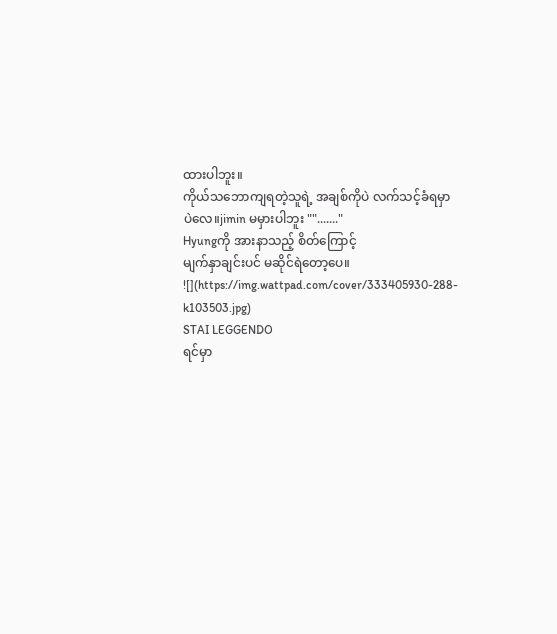ထားပါဘူး။
ကိုယ်သဘောကျရတဲ့သူရဲ့ အချစ်ကိုပဲ လက်သင့်ခံရမှာပဲလေ။jimin မမှားပါဘူး ""......."
Hyungကို အားနာသည့် စိတ်ကြောင့်
မျက်နှာချင်းပင် မဆိုင်ရဲတော့ပေ။
![](https://img.wattpad.com/cover/333405930-288-k103503.jpg)
STAI LEGGENDO
ရင်မှာ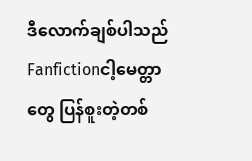ဒီလောက်ချစ်ပါသည်
Fanfictionငါ့မေတ္တာတွေ ပြန်စူးတဲ့တစ်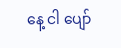နေ့ ငါ ပျော်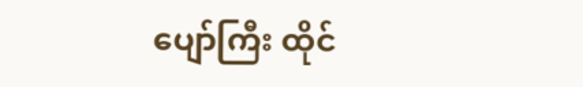ပျော်ကြီး ထိုင်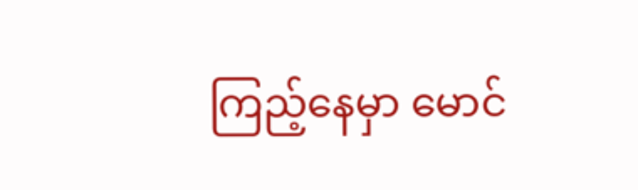ကြည့်နေမှာ မောင်